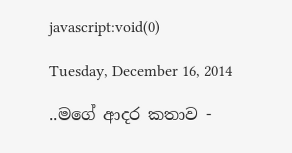javascript:void(0)

Tuesday, December 16, 2014

..මගේ ආදර කතාව -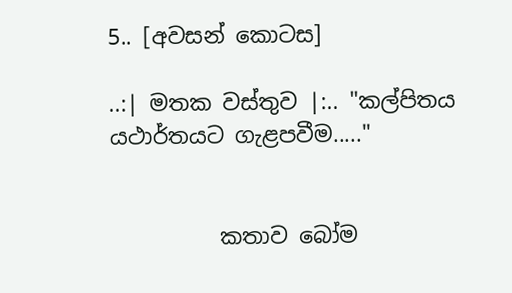5.. [අවසන් කොටස]

..:| මතක වස්තුව |:.. "කල්පිතය යථාර්තයට ගැළපවීම....."


          කතාව බෝම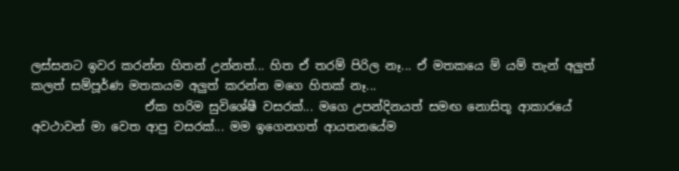ලස්සනට ඉවර කරන්න හිතන් උන්නත්... හිත ඒ තරම් පිරිල නෑ... ඒ මතකයෙ ම් යම් තැන් අලුත් කලත් සම්පූර්ණ මතකයම අලුත් කරන්න මගෙ හිතක් නෑ...
                   ඒක හරිම සුවිශේෂී වසරක්... මගෙ උපන්දිනයත් සමඟ නොසිතූ ආකාරයේ අවථාවන් මා වෙත ආපු වසරක්... මම ඉගෙනගත් ආයතනයේම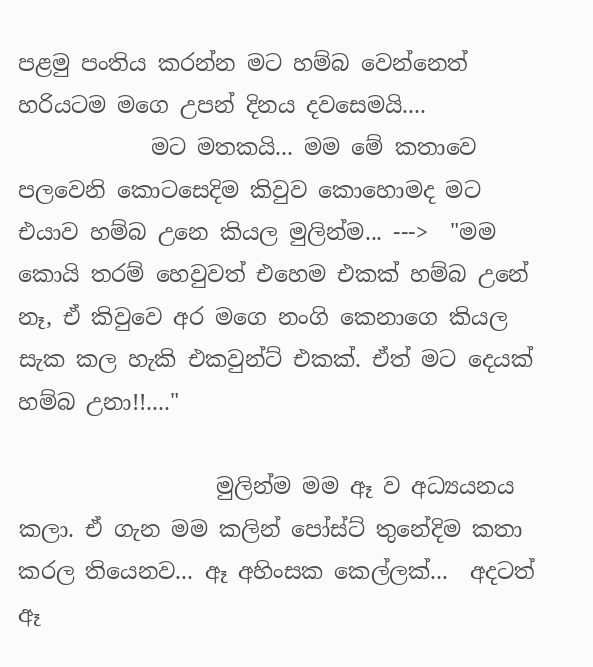පළමු පංතිය කරන්න මට හම්බ වෙන්නෙත් හරියටම මගෙ උපන් දිනය දවසෙමයි....
            මට මතකයි... මම මේ කතාවෙ පලවෙනි කොටසෙදිම කිවුව කොහොමද මට එයාව හම්බ උනෙ කියල මුලින්ම... --->  "මම කොයි තරම් හෙවුවත් එහෙම එකක් හම්බ උනේ නෑ, ඒ කිවුවෙ අර මගෙ නංගි කෙනාගෙ කියල සැක කල හැකි එකවුන්ට් එකක්. ඒත් මට දෙයක් හම්බ උනා!!...."

                  මුලින්ම මම ඈ ව අධ්‍යයනය කලා. ඒ ගැන මම කලින් පෝස්ට් තුනේදිම කතා කරල තියෙනව... ඈ අහිංසක කෙල්ලක්...  අදටත් ඈ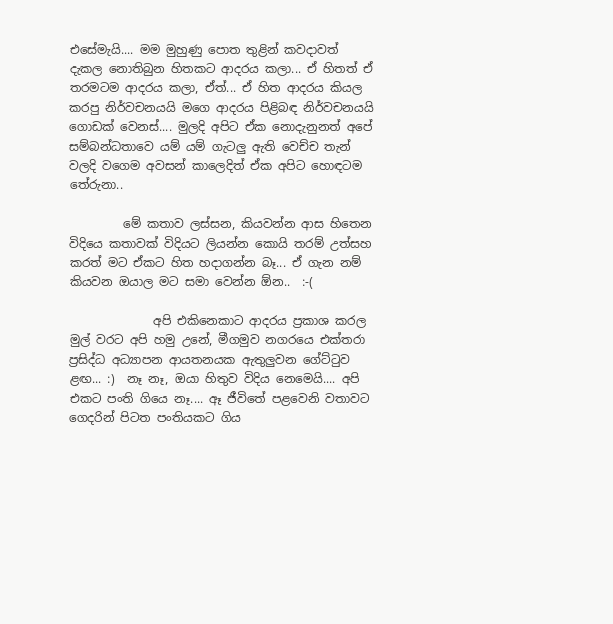එසේමැයි.... මම මුහුණු පොත තුළින් කවදාවත් දැකල නොතිබුන හිතකට ආදරය කලා... ඒ හිතත් ඒ තරමටම ආදරය කලා, ඒත්... ඒ හිත ආදරය කියල කරපු නිර්වචනයයි මගෙ ආදරය පිළිබඳ නිර්වචනයයි ගොඩක් වෙනස්.... මුලදි අපිට ඒක නොදැනුනත් අපේ සම්බන්ධතාවෙ යම් යම් ගැටලු ඇති වෙච්ච තැන් වලදි වගෙම අවසන් කාලෙදිත් ඒක අපිට හොඳටම තේරුනා..

         මේ කතාව ලස්සන, කියවන්න ආස හිතෙන විදියෙ කතාවක් විදියට ලියන්න කොයි තරම් උත්සහ කරත් මට ඒකට හිත හදාගන්න බෑ... ඒ ගැන නම් කියවන ඔයාල මට සමා වෙන්න ඕන..  :-(

              අපි එකිනෙකාට ආදරය ප්‍රකාශ කරල මුල් වරට අපි හමු උනේ, මීගමුව නගරයෙ එක්තරා ප්‍රසිද්ධ අධ්‍යාපන ආයතනයක ඇතුලුවන ගේට්ටුව ළඟ... :)  නෑ නෑ, ඔයා හිතුව විදිය නෙමෙයි.... අපි එකට පංති ගියෙ නෑ.... ඈ ජීවිතේ පළවෙනි වතාවට ගෙදරින් පිටත පංතියකට ගිය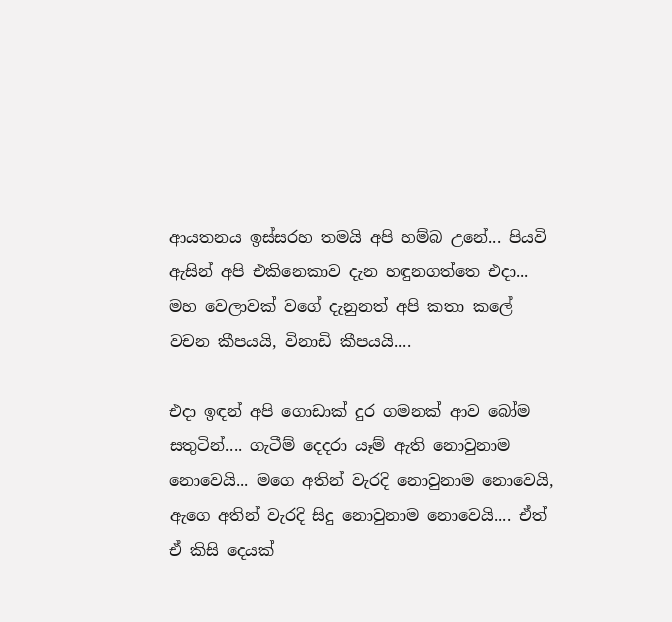ආයතනය ඉස්සරහ තමයි අපි හම්බ උනේ... පියවි ඇසින් අපි එකිනෙකාව දැන හඳුනගත්තෙ එදා...  මහ වෙලාවක් වගේ දැනුනත් අපි කතා කලේ වචන කීපයයි, විනාඩි කීපයයි....

එදා ඉඳන් අපි ගොඩාක් දුර ගමනක් ආව බෝම සතුටින්.... ගැටීම් දෙදරා යෑම් ඇති නොවුනාම නොවෙයි... මගෙ අතින් වැරදි නොවුනාම නොවෙයි, ඇගෙ අතින් වැරදි සිදු නොවුනාම නොවෙයි.... ඒත් ඒ කිසි දෙයක්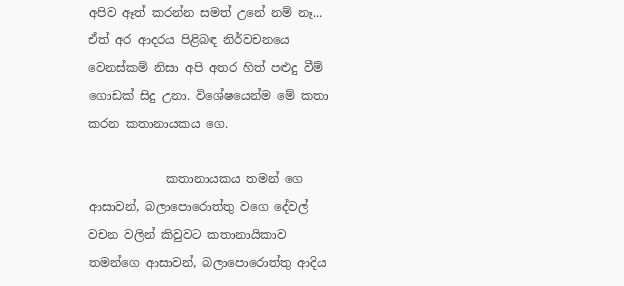අපිව ඈත් කරන්න සමත් උනේ නම් නෑ...    ඒත් අර ආදරය පිළිබඳ නිර්වචනයෙ වෙනස්කම් නිසා අපි අතර හිත් පළුදු වීම් ගොඩක් සිදු උනා. විශේෂයෙන්ම මේ කතා කරන කතානායකය ගෙ.

             කතානායකය තමන් ගෙ ආසාවන්, බලාපොරොත්තු වගෙ දේවල් වචන වලින් කිවුවට කතානායිකාව තමන්ගෙ ආසාවන්, බලාපොරොත්තු ආදිය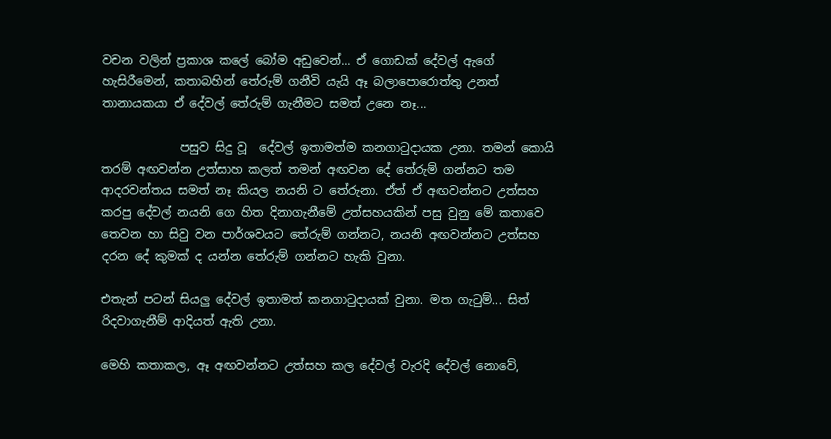වචන වලින් ප්‍රකාශ කලේ බෝම අඩුවෙන්... ඒ ගොඩක් දේවල් ඇගේ හැසිරීමෙන්, කතාබහින් තේරුම් ගනීවි යැයි ඈ බලාපොරොත්තු උනත් තානායකයා ඒ දේවල් තේරුම් ගැනීමට සමත් උනෙ නෑ...

             පසුව සිදු වූ  දේවල් ඉතාමත්ම කනගාටුදායක උනා. තමන් කොයි තරම් අඟවන්න උත්සාහ කලත් තමන් අඟවන දේ තේරුම් ගන්නට තම ආදරවන්තය සමත් නෑ කියල නයනි ට තේරුනා. ඒත් ඒ අඟවන්නට උත්සහ කරපු දේවල් නයනි ගෙ හිත දිනාගැනීමේ උත්සහයකින් පසු වුනු මේ කතාවෙ තෙවන හා සිවු වන පාර්ශවයට තේරුම් ගන්නට, නයනි අඟවන්නට උත්සහ දරන දේ කුමක් ද යන්න තේරුම් ගන්නට හැකි වුනා.

එතැන් පටන් සියලු දේවල් ඉතාමත් කනගාටුදායක් වුනා. මත ගැටුම්... සිත් රිදවාගැනීම් ආදියත් ඇති උනා.

මෙහි කතාකල, ඈ අඟවන්නට උත්සහ කල දේවල් වැරදි දේවල් නොවේ,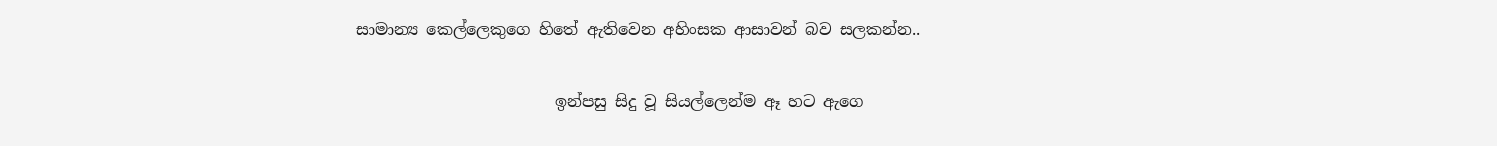සාමාන්‍ය කෙල්ලෙකුගෙ හිතේ ඇතිවෙන අහිංසක ආසාවන් බව සලකන්න..

                         ඉන්පසු සිදු වූ සියල්ලෙන්ම ඈ හට ඇගෙ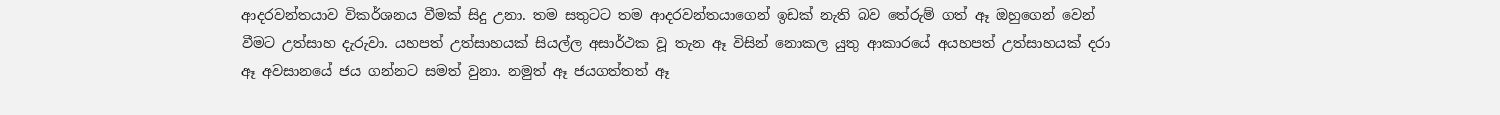ආදරවන්තයාව විකර්ශනය වීමක් සිදු උනා. තම සතුටට තම ආදරවන්තයාගෙන් ඉඩක් නැති බව තේරුම් ගත් ඈ ඔහුගෙන් වෙන් වීමට උත්සාහ දැරුවා. යහපත් උත්සාහයක් සියල්ල අසාර්ථක වූ තැන ඈ විසින් නොකල යුතු ආකාරයේ අයහපත් උත්සාහයක් දරා ඈ අවසානයේ ජය ගන්නට සමත් වුනා. නමුත් ඈ ජයගත්තත් ඈ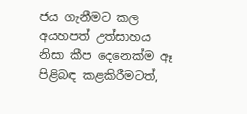ජය ගැනීමට කල අයහපත් උත්සාහය නිසා කීප දෙනෙක්ම ඈ පිළිබඳ කළකිරීමටත්,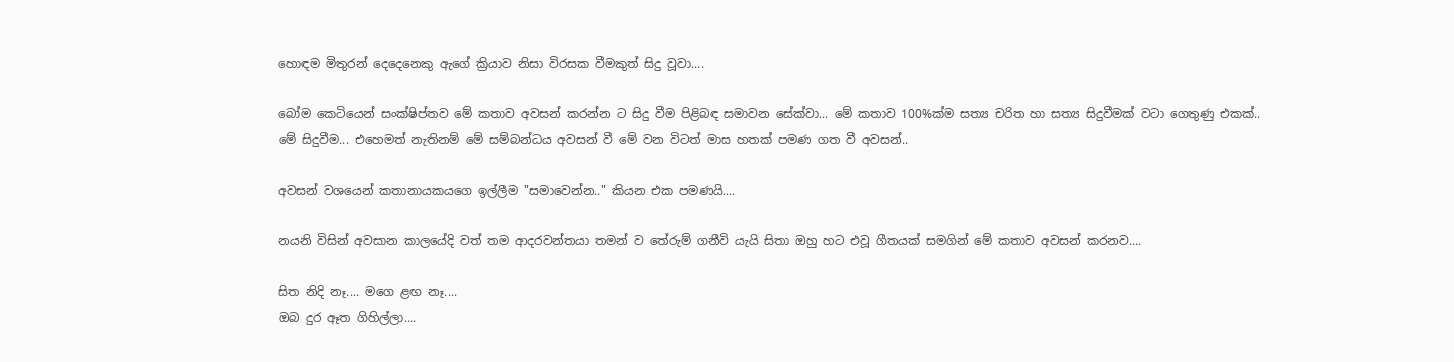හොඳම මිතුරන් දෙදෙනෙකු ඇගේ ක්‍රියාව නිසා විරසක වීමකුත් සිදු වූවා....

බෝම කෙටියෙන් සංක්ෂිප්තව මේ කතාව අවසන් කරන්න ට සිදු වීම පිළිබඳ සමාවන සේක්වා... මේ කතාව 100%ක්ම සත්‍ය චරිත හා සත්‍ය සිදුවීමක් වටා ගෙතුණු එකක්..  මේ සිදුවීම... එහෙමත් නැතිනම් මේ සම්බන්ධය අවසන් වී මේ වන විටත් මාස හතක් පමණ ගත වී අවසන්..

අවසන් වශයෙන් කතානායකයගෙ ඉල්ලීම "සමාවෙන්න.." කියන එක පමණයි....

නයනි විසින් අවසාන කාලයේදි වත් තම ආදරවන්තයා තමන් ව තේරුම් ගනීවි යැයි සිතා ඔහු හට එවූ ගීතයක් සමගින් මේ කතාව අවසන් කරනව....

සිත නිදි නෑ.... මගෙ ළඟ නෑ....
ඔබ දුර ඈත ගිහිල්ලා....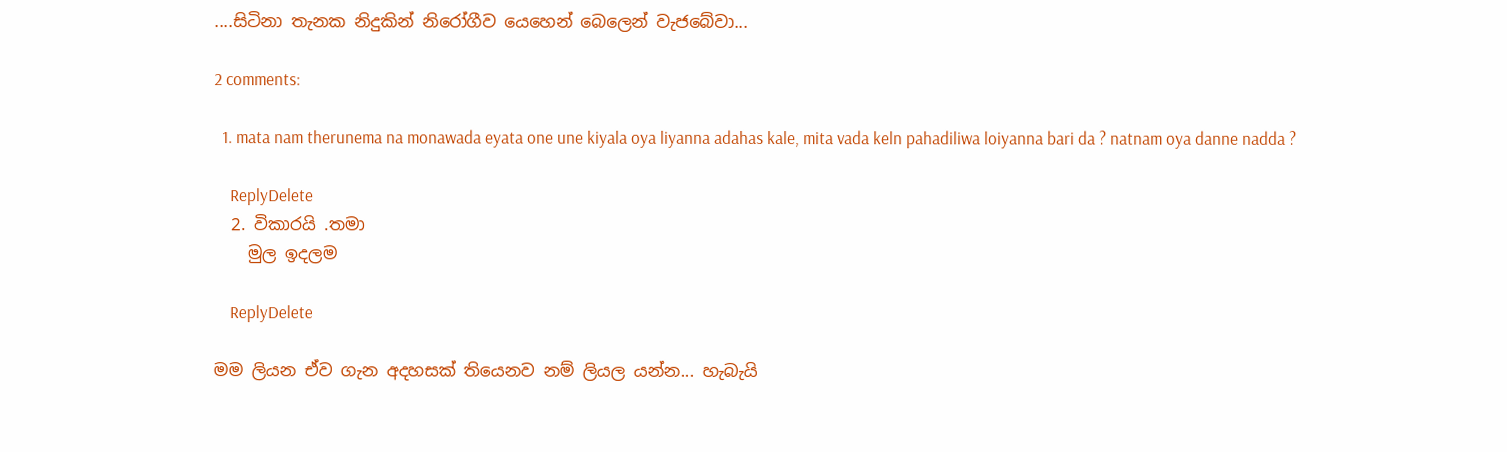....සිටිනා තැනක නිදුකින් නිරෝගීව යෙහෙන් බෙලෙන් වැජබේවා...

2 comments:

  1. mata nam therunema na monawada eyata one une kiyala oya liyanna adahas kale, mita vada keln pahadiliwa loiyanna bari da ? natnam oya danne nadda ?

    ReplyDelete
  2. විකාරයි .තමා
    මුල ඉදලම

    ReplyDelete

මම ලියන ඒව ගැන අදහසක් තියෙනව නම් ලියල යන්න... හැබැයි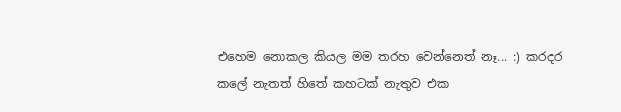එහෙම නොකල කියල මම තරහ වෙන්නෙත් නෑ... :) කරදර කලේ නැතත් හිතේ කහටක් නැතුව එක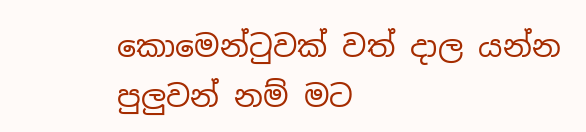කොමෙන්ටුවක් වත් දාල යන්න පුලුවන් නම් මට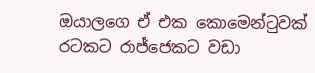ඔයාලගෙ ඒ එක කොමෙන්ටුවක් රටකට රාජ්ජෙකට වඩා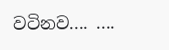වටිනව.... ....